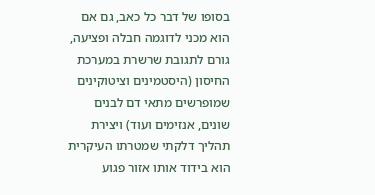בסופו של דבר כל כאב, גם אם הוא מכני לדוגמה חבלה ופציעה, גורם לתגובת שרשרת במערכת החיסון (היסטמינים וציטוקינים שמופרשים מתאי דם לבנים שונים, אנזימים ועוד) ויצירת תהליך דלקתי שמטרתו העיקרית הוא בידוד אותו אזור פגוע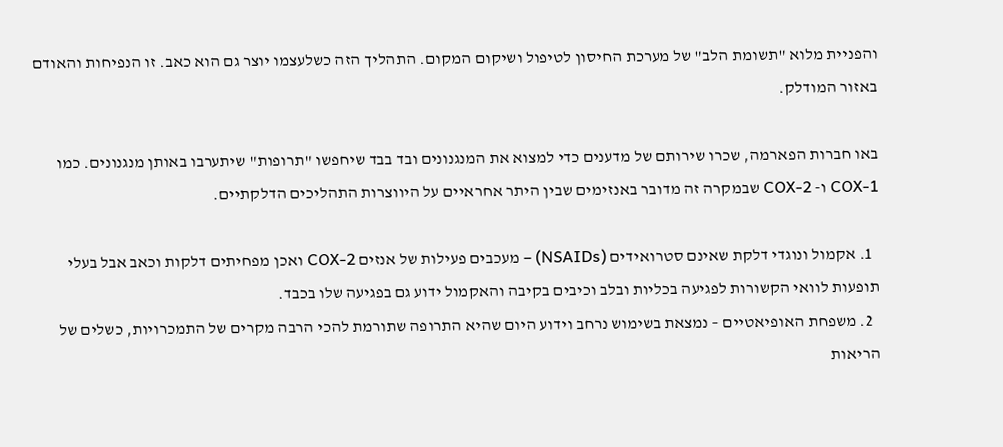והפניית מלוא "תשומת הלב" של מערכת החיסון לטיפול ושיקום המקום. התהליך הזה כשלעצמו יוצר גם הוא כאב. זו הנפיחות והאודם באזור המודלק.

באו חברות הפארמה, שכרו שירותם של מדענים כדי למצוא את המנגנונים ובד בבד שיחפשו "תרופות" שיתערבו באותן מנגנונים. כמו COX-1 ו- COX-2 שבמקרה זה מדובר באנזימים שבין היתר אחראיים על היווצרות התהליכים הדלקתיים.

  1. אקמול ונוגדי דלקת שאינם סטרואידים (NSAIDs) – מעכבים פעילות של אנזים COX-2 ואכן מפחיתים דלקות וכאב אבל בעלי תופעות לוואי הקשורות לפגיעה בכליות ובלב וכיבים בקיבה והאקמול ידוע גם בפגיעה שלו בכבד.
  2. משפחת האופיאטיים – נמצאת בשימוש נרחב וידוע היום שהיא התרופה שתורמת להכי הרבה מקרים של התמכרויות, כשלים של הריאות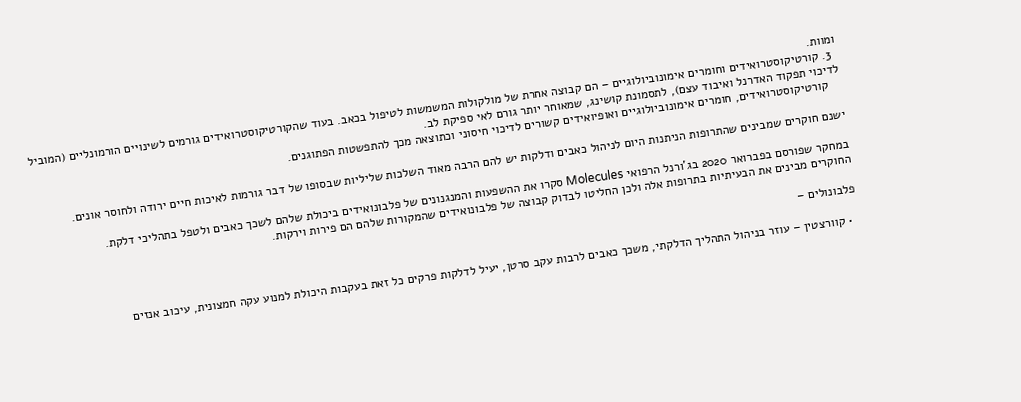ומוות.
  3. קורטיקוסטרואידים וחומרים אימונוביולוגיים – הם קבוצה אחרת של מולקולות המשמשות לטיפול בכאב. בעוד שהקורטיקוסטרואידים גורמים לשינויים הורמונליים (המוביל לדיכוי תפקוד האדרנל ואיבוד עצם), לתסמונת קושינג, שמאוחר יותר גורם לאי ספיקת לב.
    קורטיקוסטרואידים, חומרים אימונוביולוגיים ואופיואידים קשורים לדיכוי חיסוני וכתוצאה מכך להתפשטות הפתוגנים.

ישנם חוקרים שמבינים שהתרופות הניתנות היום לניהול כאבים ודלקות יש להם הרבה מאוד השלכות שליליות שבסופו של דבר גורמות לאיכות חיים ירודה ולחוסר אונים.

במחקר שפורסם בפברואר 2020 בג'ורנל הרפואי Molecules סקרו את ההשפעות והמנגנונים של פלבונואידים ביכולת שלהם לשכך כאבים ולטפל בתהליכי דלקת.
החוקרים מבינים את הבעיתיות בתרופות אלה ולכן החליטו לבדוק קבוצה של פלבונואידים שהמקורות שלהם הם פירות וירקות.

פלבונולים –

  • קוורצטין – עוזר בניהול התהליך הדלקתי, משכך כאבים לרבות עקב סרטן, יעיל לדלקות פרקים כל זאת בעקבות היכולת למנוע עקה חמצונית, עיכוב אנזים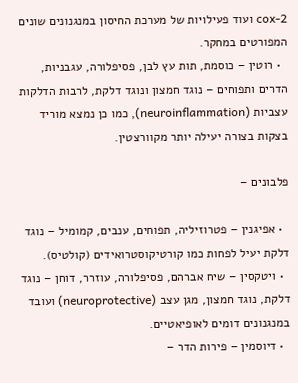cox-2 ועוד פעילויות של מערכת החיסון במנגנונים שונים המפורטים במחקר.
  • רוטין – כוסמת, תות עץ לבן, פסיפלורה, עגבניות, הדרים ותפוחים – נוגד חמצון ונוגד דלקת, לרבות הדלקות עצביות (neuroinflammation), כמו כן נמצא מוריד בצקות בצורה יעילה יותר מקוורצטין.

פלבונים –

  • אפיגנין – פטרוזיליה, תפוחים, ענבים, קמומיל – נוגד דלקת יעיל לפחות כמו קורטיקוסטרואידים (קולטיס).
  • ויטקסין – שיח אברהם, פסיפלורה, עוזרר, דוחן – נוגד דלקת, נוגד חמצון, מגן עצב (neuroprotective) ועובד במנגנונים דומים לאופיאטיים.
  • דיוסמין – פירות הדר –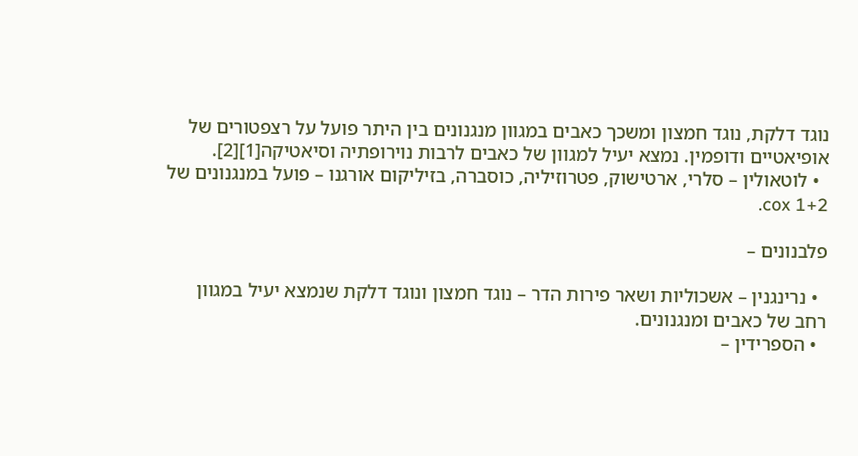נוגד דלקת, נוגד חמצון ומשכך כאבים במגוון מנגנונים בין היתר פועל על רצפטורים של אופיאטיים ודופמין. נמצא יעיל למגוון של כאבים לרבות נוירופתיה וסיאטיקה[1][2].
  • לוטאולין – סלרי, ארטישוק, פטרוזיליה, כוסברה, בזיליקום אורגנו – פועל במנגנונים של cox 1+2.

פלבנונים –

  • נרינגנין – אשכוליות ושאר פירות הדר – נוגד חמצון ונוגד דלקת שנמצא יעיל במגוון רחב של כאבים ומנגנונים.
  • הספרידין –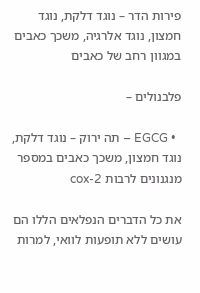פירות הדר – נוגד דלקת, נוגד חמצון, נוגד אלרגיה, משכך כאבים במגוון רחב של כאבים

פלבנולים –

  • EGCG – תה ירוק – נוגד דלקת, נוגד חמצון, משכך כאבים במספר מנגנונים לרבות cox-2

את כל הדברים הנפלאים הללו הם עושים ללא תופעות לוואי, למרות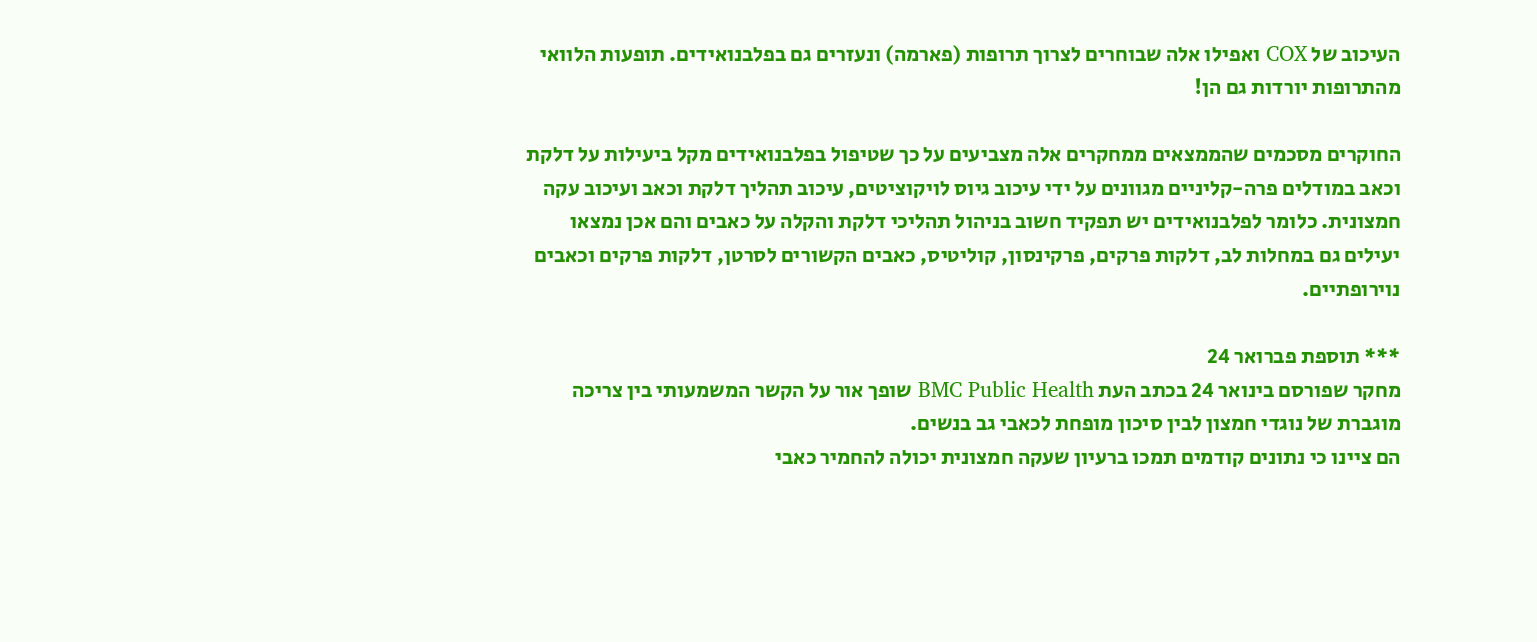העיכוב של COX ואפילו אלה שבוחרים לצרוך תרופות (פארמה) ונעזרים גם בפלבנואידים. תופעות הלוואי מהתרופות יורדות גם הן!

החוקרים מסכמים שהממצאים ממחקרים אלה מצביעים על כך שטיפול בפלבנואידים מקל ביעילות על דלקת וכאב במודלים פרה-קליניים מגוונים על ידי עיכוב גיוס לויקוציטים, עיכוב תהליך דלקת וכאב ועיכוב עקה חמצונית. כלומר לפלבנואידים יש תפקיד חשוב בניהול תהליכי דלקת והקלה על כאבים והם אכן נמצאו יעילים גם במחלות לב, דלקות פרקים, פרקינסון, קוליטיס, כאבים הקשורים לסרטן, דלקות פרקים וכאבים נוירופתיים.

*** תוספת פברואר 24
מחקר שפורסם בינואר 24 בכתב העת BMC Public Health שופך אור על הקשר המשמעותי בין צריכה מוגברת של נוגדי חמצון לבין סיכון מופחת לכאבי גב בנשים.
הם ציינו כי נתונים קודמים תמכו ברעיון שעקה חמצונית יכולה להחמיר כאבי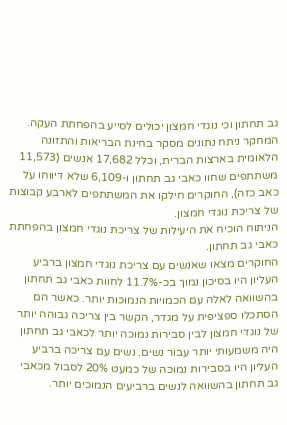גב תחתון וכי נוגדי חמצון יכולים לסייע בהפחתת העקה.
המחקר ניתח נתונים מסקר בחינת הבריאות והתזונה הלאומית בארצות הברית, וכלל 17,682 אנשים (11,573 משתתפים שחוו כאבי גב תחתון ו-6,109 שלא דיווחו על כאב כזה), החוקרים חילקו את המשתתפים לארבע קבוצות של צריכת נוגדי חמצון.
הניתוח הוכיח את היעילות של צריכת נוגדי חמצון בהפחתת כאבי גב תחתון.
החוקרים מצאו שאנשים עם צריכת נוגדי חמצון ברביע העליון היו בסיכון נמוך בכ-11.7% לחוות כאבי גב תחתון בהשוואה לאלה עם הכמויות הנמוכות יותר. כאשר הם הסתכלו ספציפית על מגדר, הקשר בין צריכה גבוהה יותר של נוגדי חמצון לבין סבירות נמוכה יותר לכאבי גב תחתון היה משמעותי יותר עבור נשים. נשים עם צריכה ברביע העליון היו בסבירות נמוכה של כמעט 20% לסבול מכאבי גב תחתון בהשוואה לנשים ברביעים הנמוכים יותר.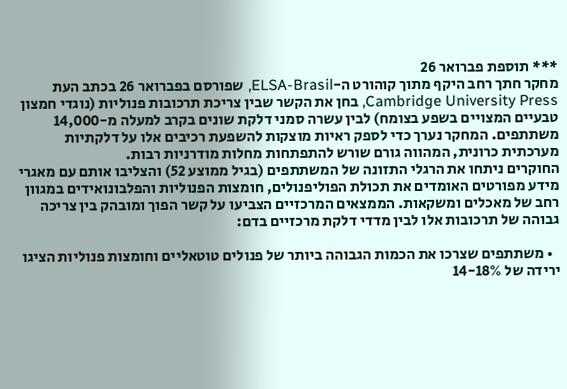*** תוספת פברואר 26
מחקר חתך רחב היקף מתוך קוהורט ה-ELSA-Brasil, שפורסם בפברואר 26 בכתב העת Cambridge University Press, בחן את הקשר שבין צריכת תרכובות פנוליות (נוגדי חמצון טבעיים המצויים בשפע בצומח) לבין עשרה סמני דלקת שונים בקרב למעלה מ-14,000 משתתפים. המחקר נערך כדי לספק ראיות מוצקות להשפעת רכיבים אלו על דלקתיות מערכתית כרונית, המהווה גורם שורש להתפתחות מחלות מודרניות רבות.
החוקרים ניתחו את הרגלי התזונה של המשתתפים (בגיל ממוצע 52) והצליבו אותם עם מאגרי מידע מפורטים האומדים את תכולת הפוליפנולים, חומצות הפנוליות והפלבונואידים במגוון רחב של מאכלים ומשקאות. הממצאים המרכזיים הצביעו על קשר הפוך ומובהק בין צריכה גבוהה של תרכובות אלו לבין מדדי דלקת מרכזיים בדם:

  • משתתפים שצרכו את הכמות הגבוהה ביותר של פנולים טוטאליים וחומצות פנוליות הציגו ירידה של 14-18%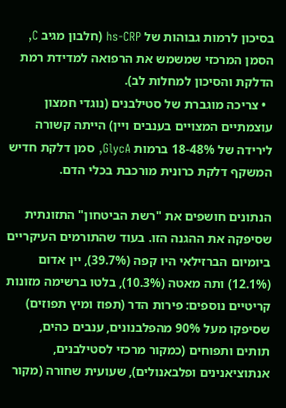בסיכון לרמות גבוהות של hs-CRP (חלבון מגיב C, הסמן המרכזי שמשמש את הרפואה למדידת רמת הדלקת והסיכון למחלות לב).
  • צריכה מוגברת של סטילבנים (נוגדי חמצון עוצמתיים המצויים בענבים ויין) הייתה קשורה לירידה של 18-48% ברמות GlycA, סמן דלקת חדיש המשקף דלקת כרונית מורכבת בכלי הדם.

הנתונים חושפים את "רשת הביטחון" התזונתית שסיפקה את ההגנה הזו. בעוד שהתורמים העיקריים ביומיום הברזילאי היו קפה (39.7%), יין אדום (12.1%) ותה מאטה (10.3%), בלטו ברשימה מזונות קריטיים נוספים: פירות הדר (תפוז ומיץ תפוזים) שסיפקו מעל 90% מהפלבנונים, ענבים כהים, תותים ותפוחים (כמקור מרכזי לסטילבנים, אנתוציאנינים ופלבאנולים), שעועית שחורה (מקור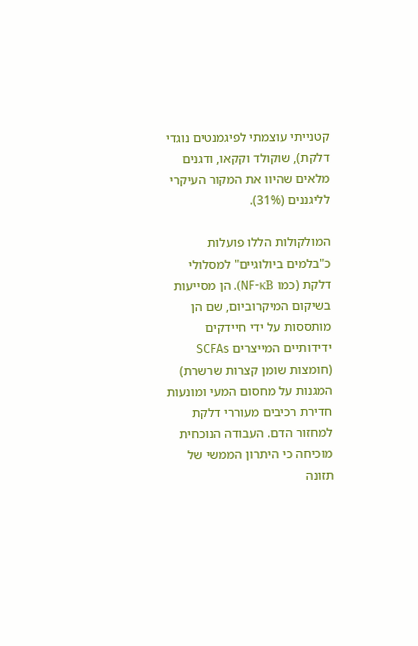קטנייתי עוצמתי לפיגמנטים נוגדי דלקת), שוקולד וקקאו, ודגנים מלאים שהיוו את המקור העיקרי לליגננים (31%).

המולקולות הללו פועלות כ"בלמים ביולוגיים" למסלולי דלקת (כמו NF-κB). הן מסייעות בשיקום המיקרוביום, שם הן מותססות על ידי חיידקים ידידותיים המייצרים SCFAs (חומצות שומן קצרות שרשרת) המגנות על מחסום המעי ומונעות חדירת רכיבים מעוררי דלקת למחזור הדם. העבודה הנוכחית מוכיחה כי היתרון הממשי של תזונה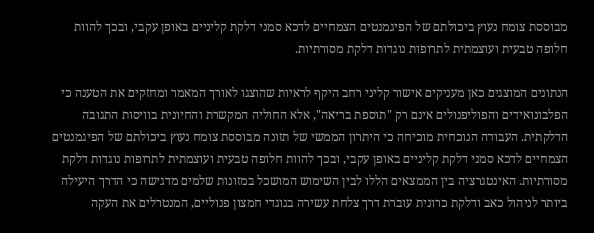מבוססת צומח נעוץ ביכולתם של הפיגמנטים הצמחיים לדכא סמני דלקת קליניים באופן עקבי, ובכך להוות חלופה טבעית ועוצמתית לתרופות נוגדות דלקת מסורתיות.

הנתונים המוצגים כאן מעניקים אישור קליני רחב היקף לראיות שהוצגו לאורך המאמר ומחזקים את הטענה כי הפלבונואידים והפוליפנולים אינם רק "תוספת בריאה", אלא החוליה המקשרת והחיונית בוויסות התגובה הדלקתית. העבודה הנוכחית מוכיחה כי היתרון הממשי של תזונה מבוססת צומח נעוץ ביכולתם של הפיגמנטים הצמחיים לדכא סמני דלקת קליניים באופן עקבי, ובכך להוות חלופה טבעית ועוצמתית לתרופות נוגדות דלקת מסורתיות. האינטגרציה בין הממצאים הללו לבין השימוש המושכל במזונות שלמים מדגישה כי הדרך היעילה ביותר לניהול כאב ודלקת כרונית עוברת דרך צלחת עשירה בנוגדי חמצון פנוליים, המנטרלים את העקה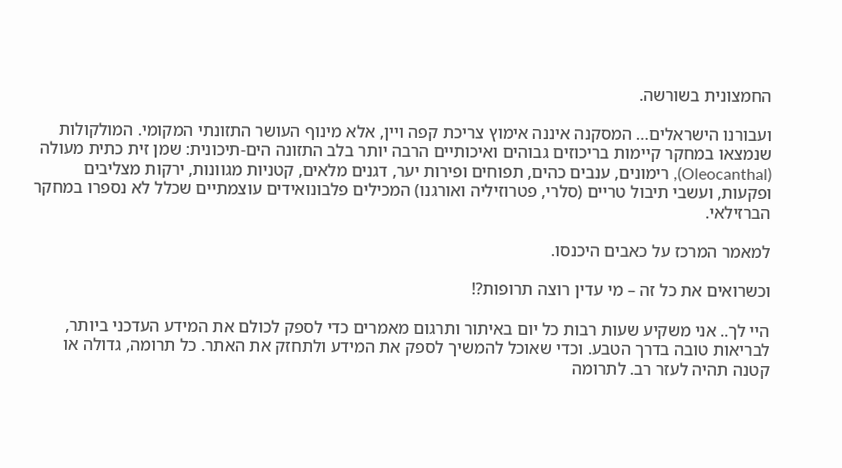החמצונית בשורשה.

ועבורנו הישראלים… המסקנה איננה אימוץ צריכת קפה ויין, אלא מינוף העושר התזונתי המקומי. המולקולות שנמצאו במחקר קיימות בריכוזים גבוהים ואיכותיים הרבה יותר בלב התזונה הים-תיכונית: שמן זית כתית מעולה (Oleocanthal), רימונים, ענבים כהים, תפוחים ופירות יער, דגנים מלאים, קטניות מגוונות, ירקות מצליבים ופקעות, ועשבי תיבול טריים (סלרי, פטרוזיליה ואורגנו) המכילים פלבונואידים עוצמתיים שכלל לא נספרו במחקר הברזילאי.

למאמר המרכז על כאבים היכנסו.

וכשרואים את כל זה – מי עדין רוצה תרופות?!

היי לך.. אני משקיע שעות רבות כל יום באיתור ותרגום מאמרים כדי לספק לכולם את המידע העדכני ביותר, לבריאות טובה בדרך הטבע. וכדי שאוכל להמשיך לספק את המידע ולתחזק את האתר. כל תרומה, גדולה או קטנה תהיה לעזר רב. לתרומה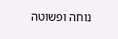נוחה ופשוטה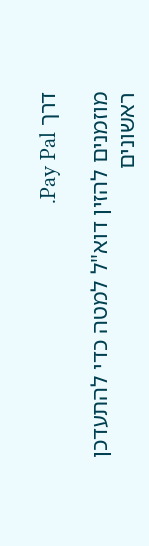דרך Pay Pal.

מוזמנים להזין דוא"ל למטה כדי להתעדכן ראשונים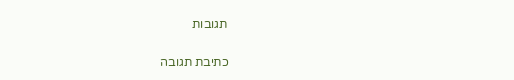תגובות

כתיבת תגובה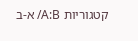קטגוריות A:B/ א-ב